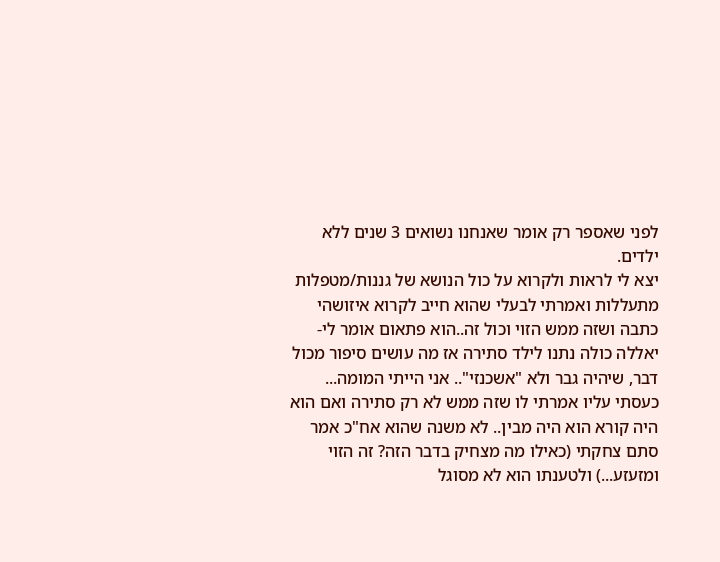לפני שאספר רק אומר שאנחנו נשואים 3 שנים ללא ילדים.
יצא לי לראות ולקרוא על כול הנושא של גננות/מטפלות מתעללות ואמרתי לבעלי שהוא חייב לקרוא איזושהי כתבה ושזה ממש הזוי וכול זה..הוא פתאום אומר לי- יאללה כולה נתנו לילד סתירה אז מה עושים סיפור מכול דבר, שיהיה גבר ולא "אשכנזי".. אני הייתי המומה... כעסתי עליו אמרתי לו שזה ממש לא רק סתירה ואם הוא היה קורא הוא היה מבין.. לא משנה שהוא אח"כ אמר סתם צחקתי (כאילו מה מצחיק בדבר הזה? זה הזוי ומזעזע...) ולטענתו הוא לא מסוגל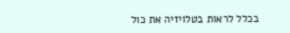בכלל לראות בטלויזיה את כול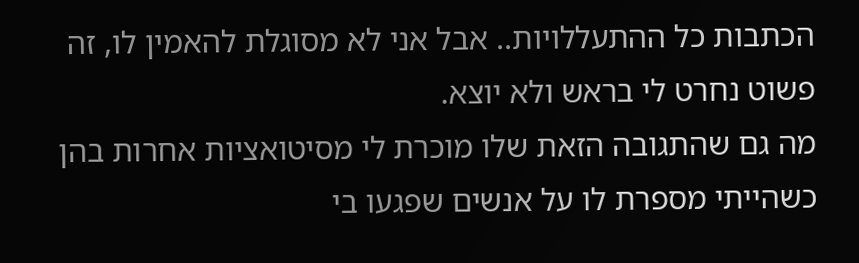הכתבות כל ההתעללויות.. אבל אני לא מסוגלת להאמין לו, זה פשוט נחרט לי בראש ולא יוצא.
מה גם שהתגובה הזאת שלו מוכרת לי מסיטואציות אחרות בהן כשהייתי מספרת לו על אנשים שפגעו בי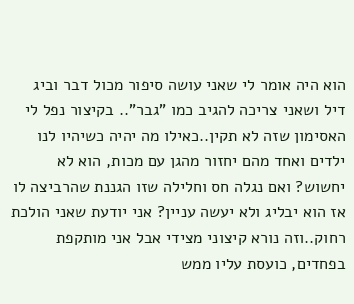הוא היה אומר לי שאני עושה סיפור מכול דבר וביג דיל ושאני צריכה להגיב כמו "גבר".. בקיצור נפל לי האסימון שזה לא תקין..כאילו מה יהיה כשיהיו לנו ילדים ואחד מהם יחזור מהגן עם מכות, הוא לא יחשוש? ואם נגלה חס וחלילה שזו הגננת שהרביצה לו אז הוא יבליג ולא יעשה עניין? אני יודעת שאני הולכת רחוק..וזה נורא קיצוני מצידי אבל אני מותקפת בפחדים, כועסת עליו ממש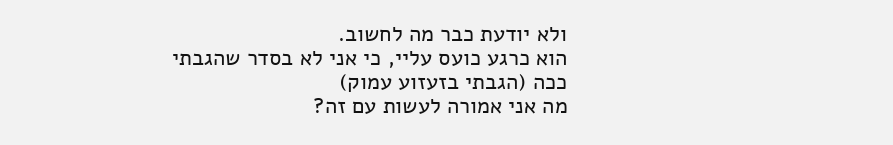ולא יודעת כבר מה לחשוב.
הוא כרגע כועס עליי, כי אני לא בסדר שהגבתי ככה (הגבתי בזעזוע עמוק)
מה אני אמורה לעשות עם זה?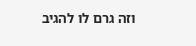וזה גרם לו להגיב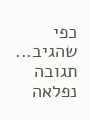כפי שהגיב...
תגובה נפלאה